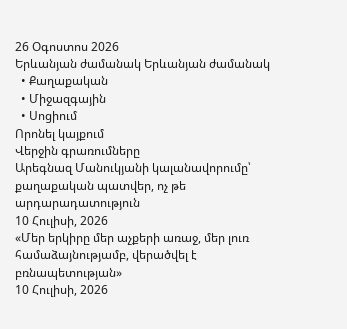26 Օգոստոս 2026
Երևանյան ժամանակ Երևանյան ժամանակ
  • Քաղաքական
  • Միջազգային
  • Սոցիում
Որոնել կայքում
Վերջին գրառումները
Արեգնազ Մանուկյանի կալանավորումը՝ քաղաքական պատվեր, ոչ թե արդարադատություն
10 Հուլիսի, 2026
«Մեր երկիրը մեր աչքերի առաջ, մեր լուռ համաձայնությամբ, վերածվել է բռնապետության»
10 Հուլիսի, 2026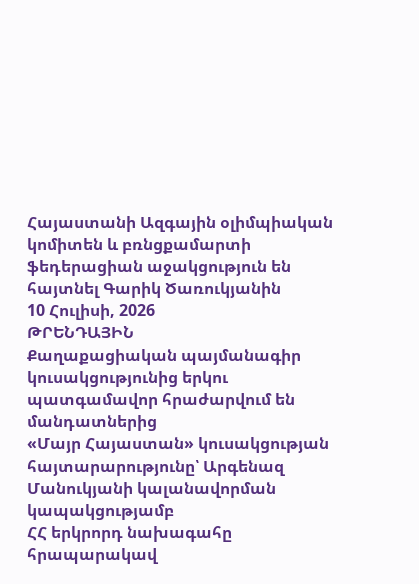Հայաստանի Ազգային օլիմպիական կոմիտեն և բռնցքամարտի ֆեդերացիան աջակցություն են հայտնել Գարիկ Ծառուկյանին
10 Հուլիսի, 2026
ԹՐԵՆԴԱՅԻՆ
Քաղաքացիական պայմանագիր կուսակցությունից երկու պատգամավոր հրաժարվում են մանդատներից
«Մայր Հայաստան» կուսակցության հայտարարությունը՝ Արգենազ Մանուկյանի կալանավորման կապակցությամբ
ՀՀ երկրորդ նախագահը հրապարակավ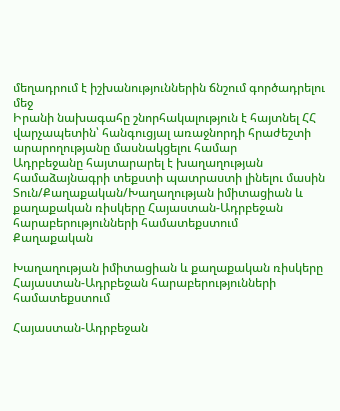մեղադրում է իշխանություններին ճնշում գործադրելու մեջ
Իրանի նախագահը շնորհակալություն է հայտնել ՀՀ վարչապետին՝ հանգուցյալ առաջնորդի հրաժեշտի արարողությանը մասնակցելու համար
Ադրբեջանը հայտարարել է խաղաղության համաձայնագրի տեքստի պատրաստի լինելու մասին
Տուն/Քաղաքական/Խաղաղության իմիտացիան և քաղաքական ռիսկերը Հայաստան-Ադրբեջան հարաբերությունների համատեքստում
Քաղաքական

Խաղաղության իմիտացիան և քաղաքական ռիսկերը Հայաստան-Ադրբեջան հարաբերությունների համատեքստում

Հայաստան-Ադրբեջան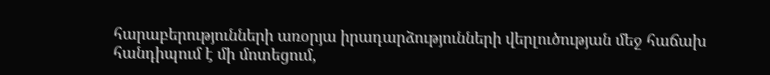հարաբերությունների առօրյա իրադարձությունների վերլուծության մեջ հաճախ հանդիպում է մի մոտեցում,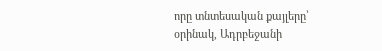որը տնտեսական քայլերը՝ օրինակ, Ադրբեջանի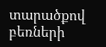տարածքով բեռների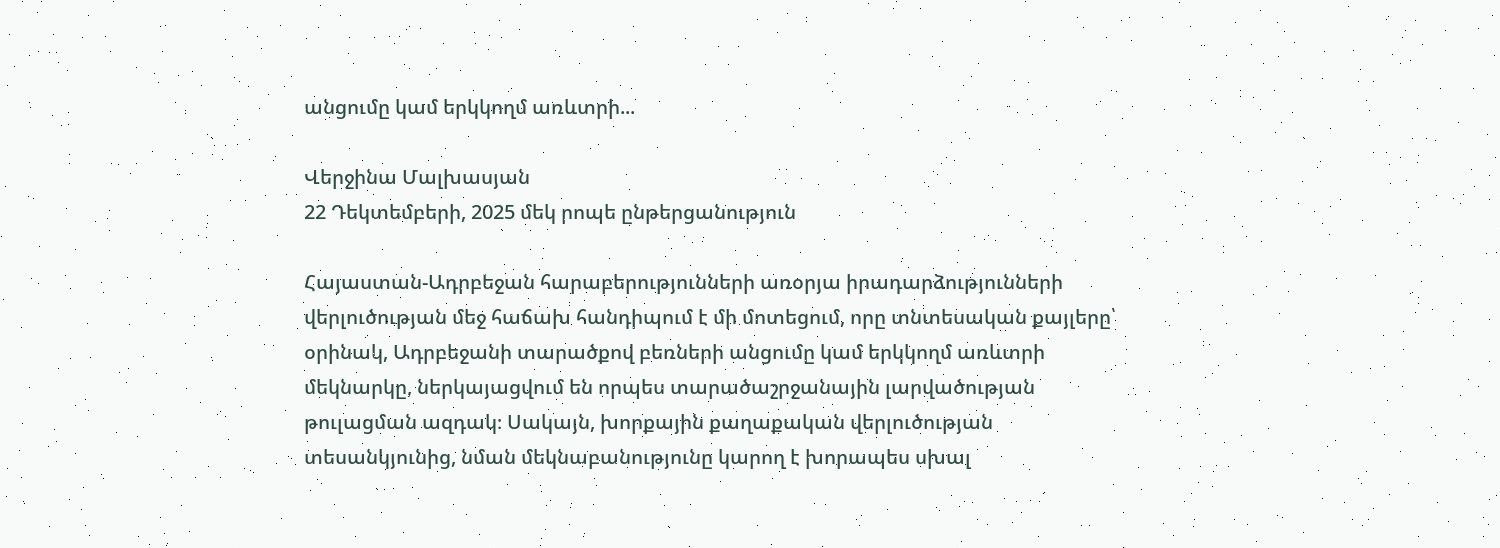անցումը կամ երկկողմ առևտրի...

Վերջինա Մալխասյան
22 Դեկտեմբերի, 2025 մեկ րոպե ընթերցանություն

Հայաստան-Ադրբեջան հարաբերությունների առօրյա իրադարձությունների վերլուծության մեջ հաճախ հանդիպում է մի մոտեցում, որը տնտեսական քայլերը՝ օրինակ, Ադրբեջանի տարածքով բեռների անցումը կամ երկկողմ առևտրի մեկնարկը, ներկայացվում են որպես տարածաշրջանային լարվածության թուլացման ազդակ։ Սակայն, խորքային քաղաքական վերլուծության տեսանկյունից, նման մեկնաբանությունը կարող է խորապես սխալ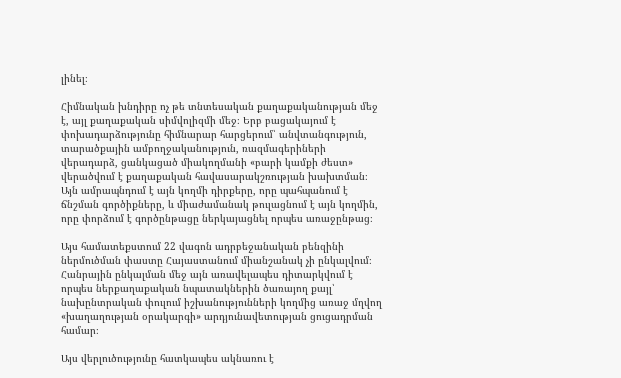լինել։

Հիմնական խնդիրը ոչ թե տնտեսական քաղաքականության մեջ է, այլ քաղաքական սիմվոլիզմի մեջ։ Երբ բացակայում է փոխադարձությունը հիմնարար հարցերում՝ անվտանգություն, տարածքային ամբողջականություն, ռազմագերիների վերադարձ, ցանկացած միակողմանի «բարի կամքի ժեստ» վերածվում է քաղաքական հավասարակշռության խախտման։ Այն ամրապնդում է այն կողմի դիրքերը, որը պահպանում է ճնշման գործիքները, և միաժամանակ թուլացնում է այն կողմին, որը փորձում է գործընթացը ներկայացնել որպես առաջընթաց։

Այս համատեքստում 22 վագոն ադրբեջանական բենզինի ներմուծման փաստը Հայաստանում միանշանակ չի ընկալվում։ Հանրային ընկալման մեջ այն առավելապես դիտարկվում է որպես ներքաղաքական նպատակներին ծառայող քայլ՝ նախընտրական փուլում իշխանությունների կողմից առաջ մղվող «խաղաղության օրակարգի» արդյունավետության ցուցադրման համար։

Այս վերլուծությունը հատկապես ակնառու է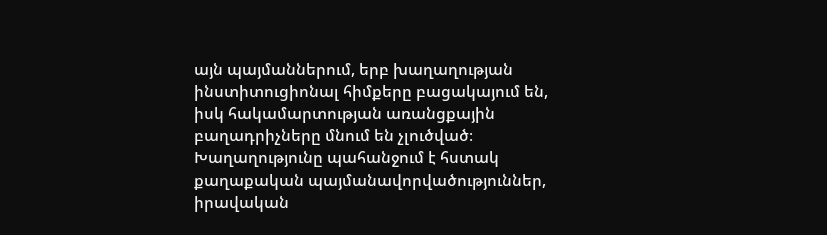այն պայմաններում, երբ խաղաղության ինստիտուցիոնալ հիմքերը բացակայում են, իսկ հակամարտության առանցքային բաղադրիչները մնում են չլուծված։ Խաղաղությունը պահանջում է հստակ քաղաքական պայմանավորվածություններ, իրավական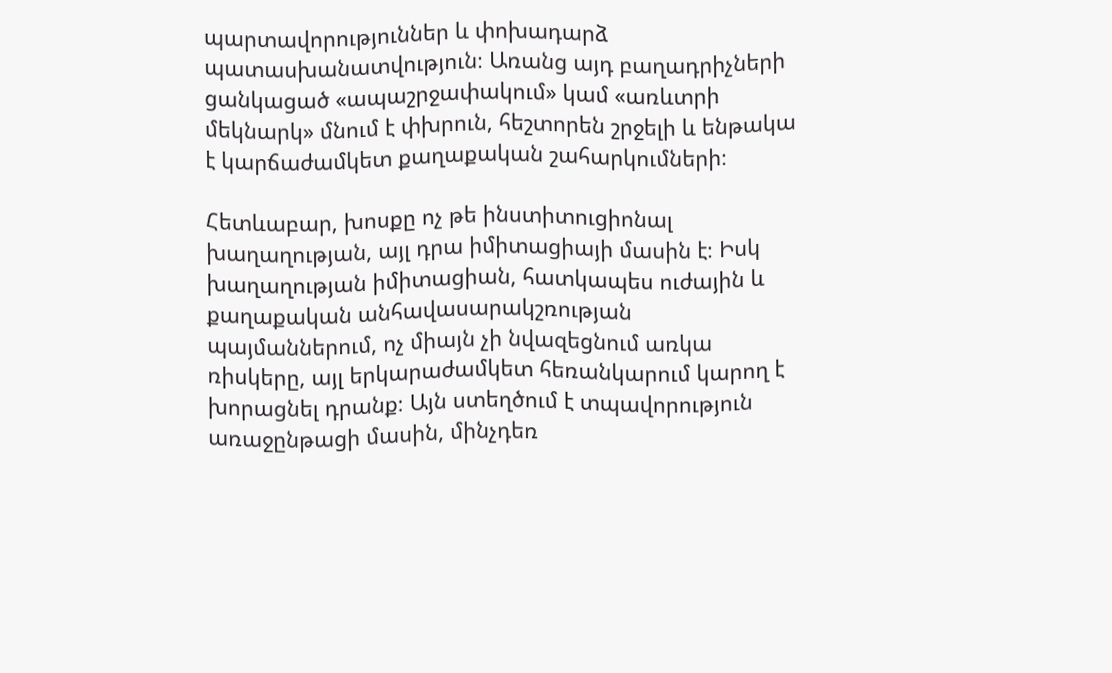պարտավորություններ և փոխադարձ պատասխանատվություն։ Առանց այդ բաղադրիչների ցանկացած «ապաշրջափակում» կամ «առևտրի մեկնարկ» մնում է փխրուն, հեշտորեն շրջելի և ենթակա է կարճաժամկետ քաղաքական շահարկումների։

Հետևաբար, խոսքը ոչ թե ինստիտուցիոնալ խաղաղության, այլ դրա իմիտացիայի մասին է։ Իսկ խաղաղության իմիտացիան, հատկապես ուժային և քաղաքական անհավասարակշռության պայմաններում, ոչ միայն չի նվազեցնում առկա ռիսկերը, այլ երկարաժամկետ հեռանկարում կարող է խորացնել դրանք։ Այն ստեղծում է տպավորություն առաջընթացի մասին, մինչդեռ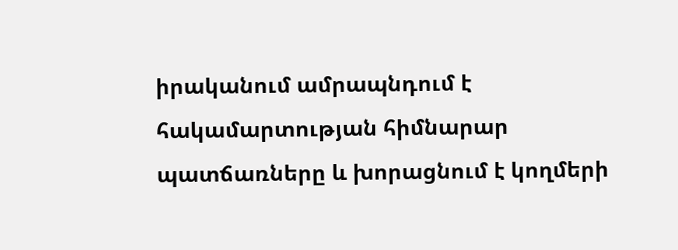իրականում ամրապնդում է հակամարտության հիմնարար պատճառները և խորացնում է կողմերի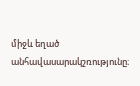միջև եղած անհավասարակշռությունը։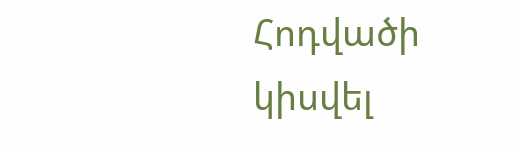Հոդվածի կիսվել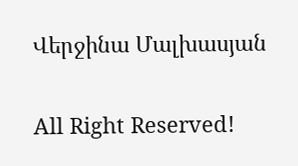Վերջինա Մալխասյան

All Right Reserved!